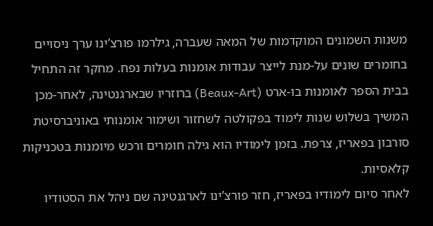משנות השמונים המוקדמות של המאה שעברה, גילרמו פורצ’ינו ערך ניסויים בחומרים שונים על-מנת לייצר עבודות אומנות בעלות נפח. מחקר זה התחיל בבית הספר לאומנות בו-ארט (Beaux-Art) ברוזריו שבארגנטינה, לאחר-מכן המשיך בשלוש שנות לימוד בפקולטה לשחזור ושימור אומנותי באוניברסיטת סורבון בפאריז, צרפת. בזמן לימודיו הוא גילה חומרים ורכש מיומנות בטכניקות קלאסיות.
לאחר סיום לימודיו בפאריז, חזר פורצ’ינו לארגנטינה שם ניהל את הסטודיו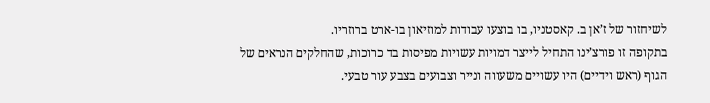לשיחזור של ז’אן ב. קאסטניו, בו בוצעו עבודות למוזיאון בו-ארט ברוזריו.
בתקופה זו פורצ’ינו התחיל לייצר דמויות עשויות מפיסות בד כרוכות, שהחלקים הנראים של הגוף (ראש וידיים) היו עשויים משעווה ונייר וצבועים בצבע עור טבעי.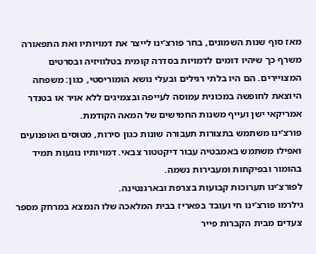מאז סוף שנות השמונים, בחר פורצ’ינו לייצר את דמויותיו ואת התפאורה משרף כך שיהיו דומים לדמויות בסדרה קומית בטלוויזיה ובסרטים המצויירים. הם היו בלתי רגילים ובעלי נושא הומוריסטי, כגון: משפחה היוצאת לחופשה במכונית עמוסה לעייפה ובצמיגים ללא אויר או בטנדר אמריקאי ישן ועייף משנות החמישים של המאה הקודמת.
פורצ’ינו משתמש בתצורות תעבורה שונות כגון סירות, מטוסים ואופנועים ואפילו משתמש באמבטיה עבור דיקטטור צבאי. דמויותיו נוגעות תמיד בהומור ובפיקחות ומעבירות נשמה.
לפורצ’ינו תערוכות קבועות בצרפת ובארגנטינה.
גילרמו פורצ’ינו חי ועובד בפאריז בבית המלאכה שלו הנמצא במרחק מספר צעדים מבית הקברות פייר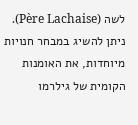לשה (Père Lachaise).
ניתן להשיג במבחר חנויות מיוחדות, את האומנות הקומית של גילרמו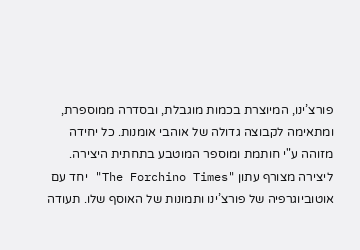פורצ’ינו, המיוצרת בכמות מוגבלת, ובסדרה ממוספרת, ומתאימה לקבוצה גדולה של אוהבי אומנות. כל יחידה מזוהה ע"י חותמת ומוספר המוטבע בתחתית היצירה.
ליצירה מצורף עתון "The Forchino Times" יחד עם אוטוביוגרפיה של פורצ’ינו ותמונות של האוסף שלו. תעודה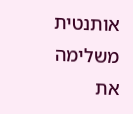אותנטית משלימה את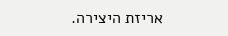אריזת היצירה.